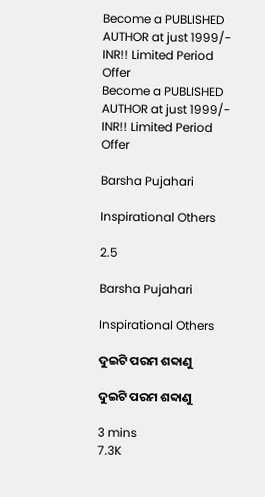Become a PUBLISHED AUTHOR at just 1999/- INR!! Limited Period Offer
Become a PUBLISHED AUTHOR at just 1999/- INR!! Limited Period Offer

Barsha Pujahari

Inspirational Others

2.5

Barsha Pujahari

Inspirational Others

ଦୁଇଟି ପରମ ଶବ୍ଦାଣୁ

ଦୁଇଟି ପରମ ଶବ୍ଦାଣୁ

3 mins
7.3K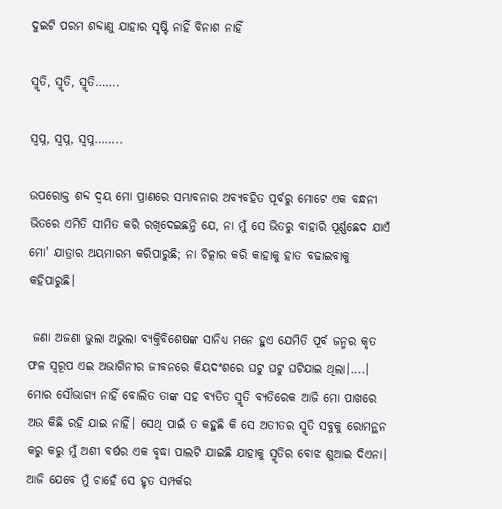ଦୁଇଟି ପରମ ଶବ୍ଦାଣୁ ଯାହାର ସୃଷ୍ଟି ନାହିଁ ବିନାଶ ନାହିଁ

ସ୍ମୃତି, ସ୍ମୃତି, ସ୍ମୃତି…….

ସ୍ଵପ୍ନ, ସ୍ଵପ୍ନ, ସ୍ଵପ୍ନ……..

ଉପରୋକ୍ତ ଶବ୍ଦ ଦ୍ଵୟ ମୋ ପ୍ରାଣରେ ସମ୍ଭାବନାର ଅବ୍ୟବହିତ ପୂର୍ବରୁ ମୋଟେ ଏକ ବନ୍ଧନୀ ଭିତରେ ଏମିତି ସୀମିତ କରି ରଖିଦେଇଛନ୍ତି ଯେ, ନା ମୁଁ ସେ ଭିତରୁ ବାହାରି ପୂର୍ଣ୍ଣଛେଦ ଯାଏଁ ମୋ' ଯାତ୍ରାର ଅୟମାରମ୍ଭ କରିପାରୁଛି; ନା ଚିତ୍କାର କରି କାହାକୁ ହାତ ବଢାଇବାକୁ କହିପାରୁଛି।

 ଜଣା ଅଜଣା ଭୁଲା ଅଭୁଲା ବ୍ୟକ୍ତିବିଶେଷଙ୍କ ସାନିଧ୍ୟ ମନେ ହୁଏ ଯେମିତି ପୂର୍ବ ଜନ୍ମର କୃତ ଫଳ ସ୍ଵରୂପ ଏଇ ଅଭାଗିନୀର ଜୀବନରେ କିୟଦଂଶରେ ଘଟୁ ଘଟୁ ଘଟିଯାଇ ଥିଲା।....। ମୋର ସୌଭାଗ୍ୟ ନାହିଁ ବୋଲିତ ତାଙ୍କ ସହ ବ୍ୟତିତ ସ୍ମୃତି ବ୍ୟତିରେକ ଆଜି ମୋ ପାଖରେ ଅଉ କିଛି ରହି ଯାଇ ନାହିଁ। ସେଥି ପାଇଁ ତ କହୁଛି କି ସେ ଅତୀତର ସ୍ମୃତି ସବୁକୁ ରୋମନ୍ଥନ କରୁ କରୁ ମୁଁ ଅଶୀ ବର୍ଷର ଏକ ବୃଦ୍ଧା ପାଲଟି ଯାଇଛି ଯାହାକୁ ସ୍ମୃତିର ବୋଝ ଶୁଆଇ ଦିଏନା। ଆଜି ଯେବେ ମୁଁ ଚାହେଁ ସେ ହୃତ ସମ୍ପର୍କର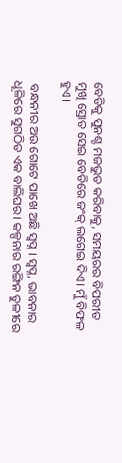ବେଡିକୁ ପୁନଶ୍ଚ ମଜଭୁତ କରିବାକୁ, ସମୟରର ବିପରୀତ ମୁଖି ସ୍ରୋତ ସେଇ ବେଡିରେ ଜଂକ୍ ଲଗେଇ ଦିଏ। ମୁଁ ବିଫଳ ହୁଏ।

 ବନ୍ଧନୀର ଅଉ ଗୋଟେ ପାଖେ ଅଛି ସ୍ଵପ୍ନ । ସ୍ଵପ୍ନ, ଭାବନାର ଧୂଳିରେ ସୁଗଠିତ ଏକ ବାଲିଘର। କଳ୍ପନାର ରଙ୍ଗିନ ତୁଳୀରେ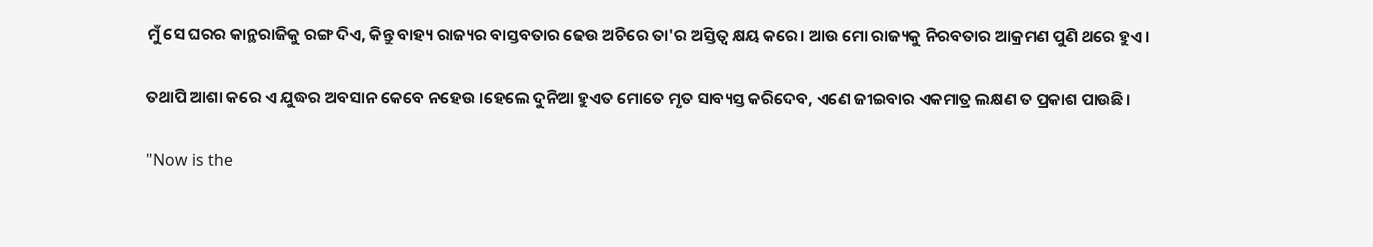ମୁଁ ସେ ଘରର କାନ୍ଥରାଜିକୁ ରଙ୍ଗ ଦିଏ, କିନ୍ତୁ ବାହ୍ୟ ରାଜ୍ୟର ବାସ୍ତବତାର ଢେଉ ଅଚିରେ ତା'ର ଅସ୍ତିତ୍ଵ କ୍ଷୟ କରେ। ଆଉ ମୋ ରାଜ୍ୟକୁ ନିରବତାର ଆକ୍ରମଣ ପୁଣି ଥରେ ହୁଏ।

ତଥାପି ଆଶା କରେ ଏ ଯୁଦ୍ଧର ଅବସାନ କେବେ ନହେଉ ।ହେଲେ ଦୁନିଆ ହୁଏତ ମୋତେ ମୃତ ସାବ୍ୟସ୍ତ କରିଦେବ, ଏଣେ ଜୀଇବାର ଏକମାତ୍ର ଲକ୍ଷଣ ତ ପ୍ରକାଶ ପାଉଛି।

"Now is the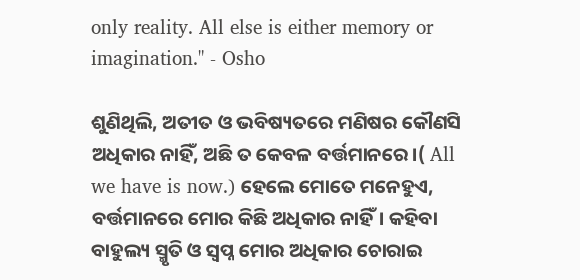only reality. All else is either memory or imagination." - Osho

ଶୁଣିଥିଲି, ଅତୀତ ଓ ଭବିଷ୍ୟତରେ ମଣିଷର କୌଣସି ଅଧିକାର ନାହିଁ, ଅଛି ତ କେବଳ ବର୍ତ୍ତମାନରେ।( All we have is now.) ହେଲେ ମୋତେ ମନେହୁଏ, ବର୍ତ୍ତମାନରେ ମୋର କିଛି ଅଧିକାର ନାହିଁ। କହିବା ବାହୁଲ୍ୟ ସ୍ମୃତି ଓ ସ୍ଵପ୍ନ ମୋର ଅଧିକାର ଚୋରାଇ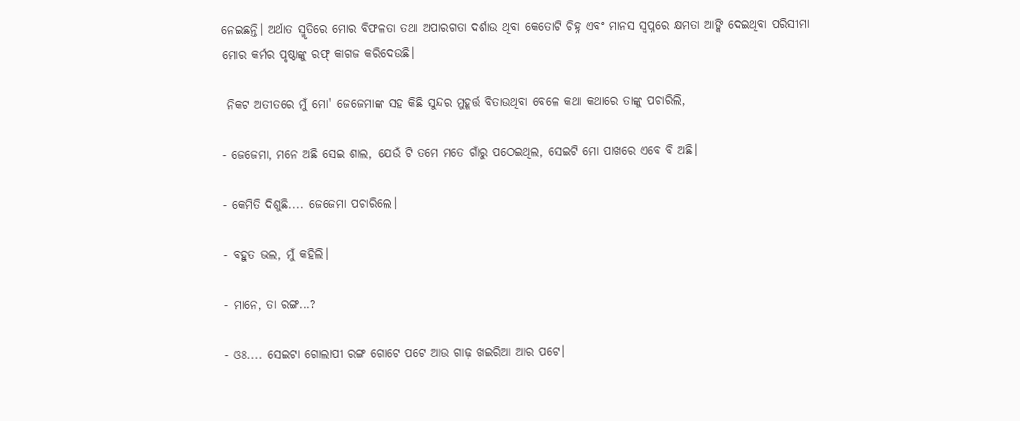ନେଇଛନ୍ତି। ଅର୍ଥାତ ସ୍ମୃତିରେ ମୋର ବିଫଳତା ତଥା ଅପାରଗତା ଦର୍ଶାଉ ଥିବା କେତୋଟି ଚିହ୍ନ ଏବଂ ମାନସ ସ୍ଵପ୍ନରେ କ୍ଷମତା ଆଙ୍କି ଦେଇଥିବା ପରିସୀମା ମୋର କର୍ମର ପୃଷ୍ଠାଙ୍କୁ ରଫ୍ କାଗଜ କରିଦେଉଛି।

 ନିକଟ ଅତୀତରେ ମୁଁ ମୋ' ଜେଜେମାଙ୍କ ସହ କିଛି ସୁନ୍ଦର ମୁହୂର୍ତ୍ତ ବିତାଉଥିବା ବେଳେ କଥା କଥାରେ ତାଙ୍କୁ ପଚାରିଲି,

- ଜେଜେମା, ମନେ ଅଛି ସେଇ ଶାଲ, ଯେଉଁ ଟି ତମେ ମତେ ଗାଁରୁ ପଠେଇଥିଲ, ସେଇଟି ମୋ ପାଖରେ ଏବେ ବି ଅଛି।

- କେମିତି ଦିଶୁଛି.... ଜେଜେମା ପଚାରିଲେ।

- ବହୁତ ଭଲ, ମୁଁ କହିଲି।

- ମାନେ, ତା ରଙ୍ଗ...?

- ଓଃ.... ସେଇଟା ଗୋଲାପୀ ରଙ୍ଗ ଗୋଟେ ପଟେ ଆଉ ଗାଢ଼ ଖଇରିଆ ଆର ପଟେ।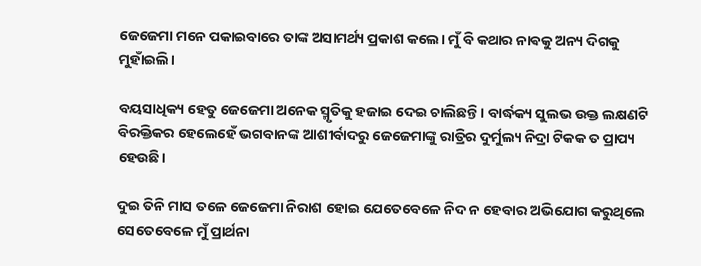ଜେଜେମା ମନେ ପକାଇବାରେ ତାଙ୍କ ଅସାମର୍ଥ୍ୟ ପ୍ରକାଶ କଲେ। ମୁଁ ବି କଥାର ନାଵକୁ ଅନ୍ୟ ଦିଗକୁ ମୁହାଁଇଲି।

ବୟସାଧିକ୍ୟ ହେତୁ ଜେଜେମା ଅନେକ ସ୍ମୃତିକୁ ହଜାଇ ଦେଇ ଚାଲିଛନ୍ତି। ବାର୍ଦ୍ଧକ୍ୟ ସୁଲଭ ଉକ୍ତ ଲକ୍ଷଣଟି ବିରକ୍ତିକର ହେଲେହେଁ ଭଗବାନଙ୍କ ଆଶୀର୍ବାଦରୁ ଜେଜେମାଙ୍କୁ ରାତ୍ରିର ଦୁର୍ମୁଲ୍ୟ ନିଦ୍ରା ଟିକକ ତ ପ୍ରାପ୍ୟ ହେଉଛି।

ଦୁଇ ତିନି ମାସ ତଳେ ଜେଜେମା ନିରାଶ ହୋଇ ଯେତେବେଳେ ନିଦ ନ ହେବାର ଅଭିଯୋଗ କରୁଥିଲେ ସେତେବେଳେ ମୁଁ ପ୍ରାର୍ଥନା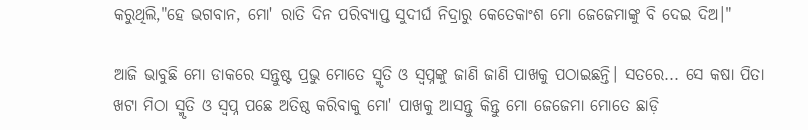କରୁଥିଲି,"ହେ ଭଗବାନ, ମୋ' ରାତି ଦିନ ପରିବ୍ୟାପ୍ତ ସୁଦୀର୍ଘ ନିଦ୍ରାରୁ କେତେକାଂଶ ମୋ ଜେଜେମାଙ୍କୁ ବି ଦେଇ ଦିଅ।"

ଆଜି ଭାବୁଛି ମୋ ଡାକରେ ସନ୍ତୁଷ୍ଟ ପ୍ରଭୁ ମୋତେ ସ୍ମୃତି ଓ ସ୍ଵପ୍ନଙ୍କୁ ଜାଣି ଜାଣି ପାଖକୁ ପଠାଇଛନ୍ତି। ସତରେ... ସେ କଷା ପିତା ଖଟା ମିଠା ସ୍ମୃତି ଓ ସ୍ଵପ୍ନ ପଛେ ଅତିଷ୍ଠ କରିବାକୁ ମୋ' ପାଖକୁ ଆସନ୍ତୁ କିନ୍ତୁ ମୋ ଜେଜେମା ମୋତେ ଛାଡ଼ି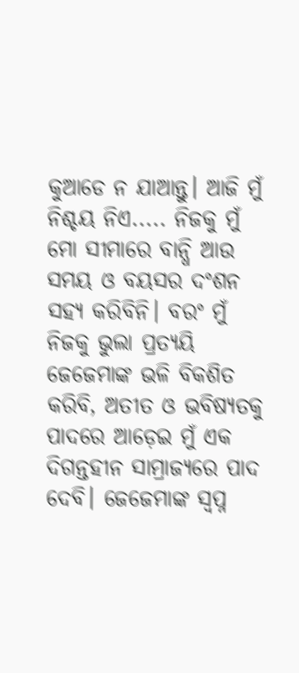କୁଆଡେ ନ ଯାଆନ୍ତୁ। ଆଜି ମୁଁ ନିଶ୍ଚୟ ନିଏ..... ନିଜକୁ ମୁଁ ମୋ ସୀମାରେ ବାନ୍ଧି ଆଉ ସମୟ ଓ ବୟସର ଦଂଶନ ସହ୍ୟ କରିବିନି। ବରଂ ମୁଁ ନିଜକୁ ଭୁଲା ପ୍ରତ୍ୟୟି ଜେଜେମାଙ୍କ ଭଳି ବିକଶିତ କରିବି, ଅତୀତ ଓ ଭବିଷ୍ୟତକୁ ପାଦରେ ଆଡ଼େଇ ମୁଁ ଏକ ଦିଗନ୍ତହୀନ ସାମ୍ରାଜ୍ୟରେ ପାଦ ଦେବି। ଜେଜେମାଙ୍କ ସ୍ଵପ୍ନ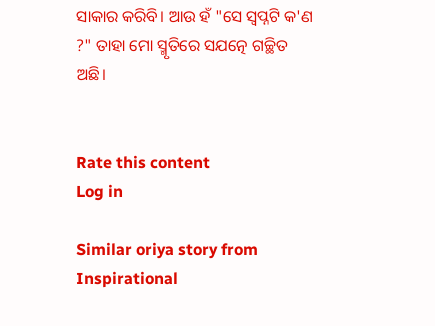ସାକାର କରିବି। ଆଉ ହଁ "ସେ ସ୍ଵପ୍ନଟି କ'ଣ ?" ତାହା ମୋ ସ୍ମୃତିରେ ସଯତ୍ନେ ଗଚ୍ଛିତ ଅଛି।


Rate this content
Log in

Similar oriya story from Inspirational